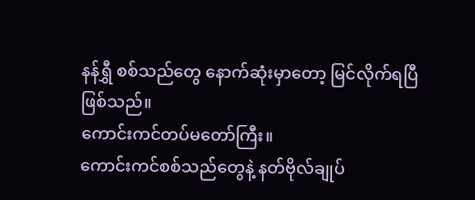နန်ရွှီ စစ်သည်တွေ နောက်ဆုံးမှာတော့ မြင်လိုက်ရပြီ ဖြစ်သည်။
ကောင်းကင်တပ်မတော်ကြီး။
ကောင်းကင်စစ်သည်တွေနဲ့ နတ်ဗိုလ်ချုပ်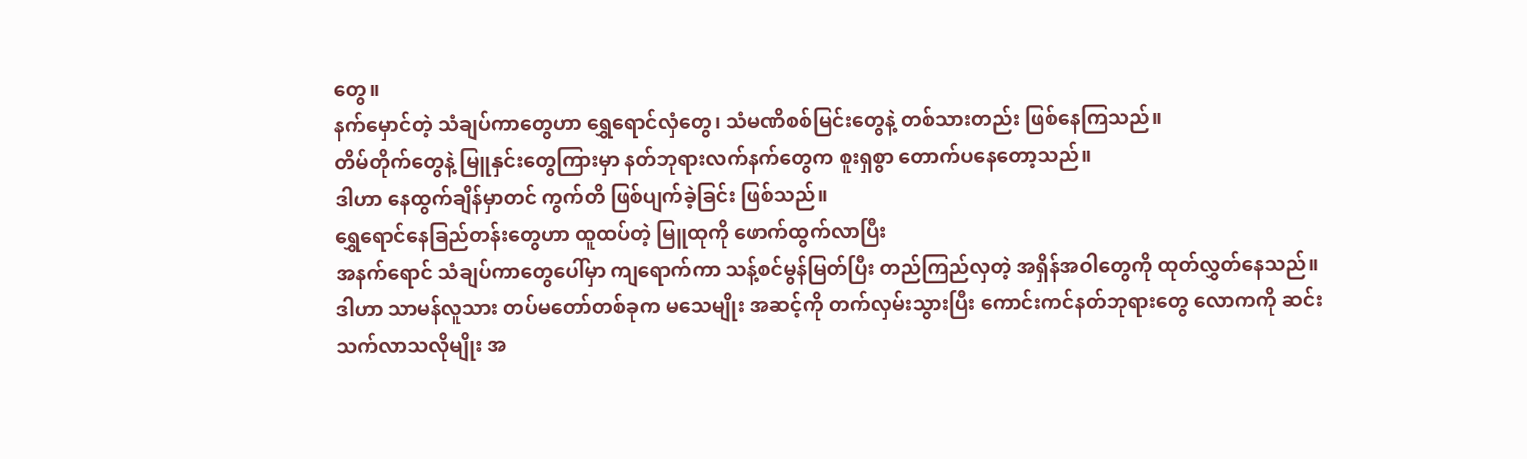တွေ။
နက်မှောင်တဲ့ သံချပ်ကာတွေဟာ ရွှေရောင်လှံတွေ၊ သံမဏိစစ်မြင်းတွေနဲ့ တစ်သားတည်း ဖြစ်နေကြသည်။
တိမ်တိုက်တွေနဲ့ မြူနှင်းတွေကြားမှာ နတ်ဘုရားလက်နက်တွေက စူးရှစွာ တောက်ပနေတော့သည်။
ဒါဟာ နေထွက်ချိန်မှာတင် ကွက်တိ ဖြစ်ပျက်ခဲ့ခြင်း ဖြစ်သည်။
ရွှေရောင်နေခြည်တန်းတွေဟာ ထူထပ်တဲ့ မြူထုကို ဖောက်ထွက်လာပြီး
အနက်ရောင် သံချပ်ကာတွေပေါ်မှာ ကျရောက်ကာ သန့်စင်မွန်မြတ်ပြီး တည်ကြည်လှတဲ့ အရှိန်အဝါတွေကို ထုတ်လွှတ်နေသည်။
ဒါဟာ သာမန်လူသား တပ်မတော်တစ်ခုက မသေမျိုး အဆင့်ကို တက်လှမ်းသွားပြီး ကောင်းကင်နတ်ဘုရားတွေ လောကကို ဆင်းသက်လာသလိုမျိုး အ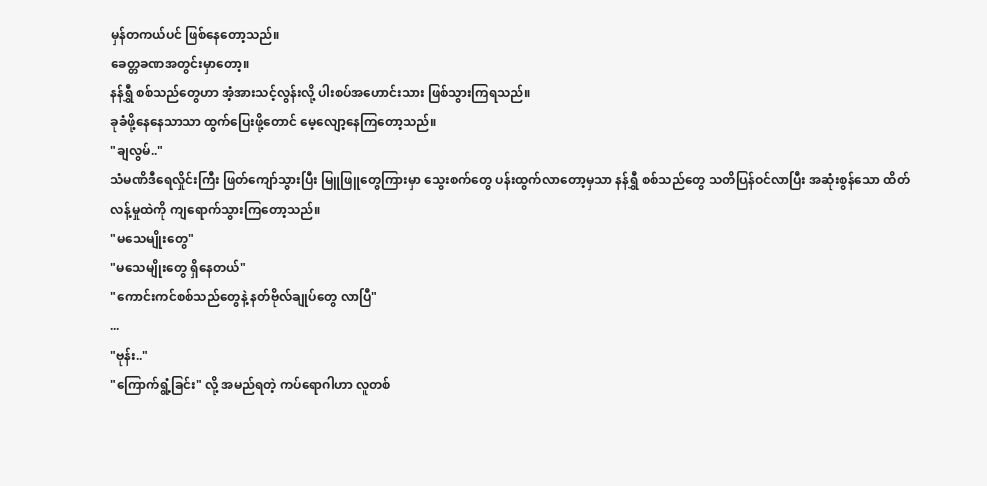မှန်တကယ်ပင် ဖြစ်နေတော့သည်။
ခေတ္တခဏအတွင်းမှာတော့။
နန်ရွှီ စစ်သည်တွေဟာ အံ့အားသင့်လွန်းလို့ ပါးစပ်အဟောင်းသား ဖြစ်သွားကြရသည်။
ခုခံဖို့နေနေသာသာ ထွက်ပြေးဖို့တောင် မေ့လျော့နေကြတော့သည်။
"ချလွမ်.."
သံမဏိဒီရေလှိုင်းကြီး ဖြတ်ကျော်သွားပြီး မြူဖြူတွေကြားမှာ သွေးစက်တွေ ပန်းထွက်လာတော့မှသာ နန်ရွှီ စစ်သည်တွေ သတိပြန်ဝင်လာပြီး အဆုံးစွန်သော ထိတ်လန့်မှုထဲကို ကျရောက်သွားကြတော့သည်။
"မသေမျိုးတွေ"
"မသေမျိုးတွေ ရှိနေတယ်"
"ကောင်းကင်စစ်သည်တွေနဲ့ နတ်ဗိုလ်ချုပ်တွေ လာပြီ"
...
"ဗုန်း.."
"ကြောက်ရွံ့ခြင်း" လို့ အမည်ရတဲ့ ကပ်ရောဂါဟာ လူတစ်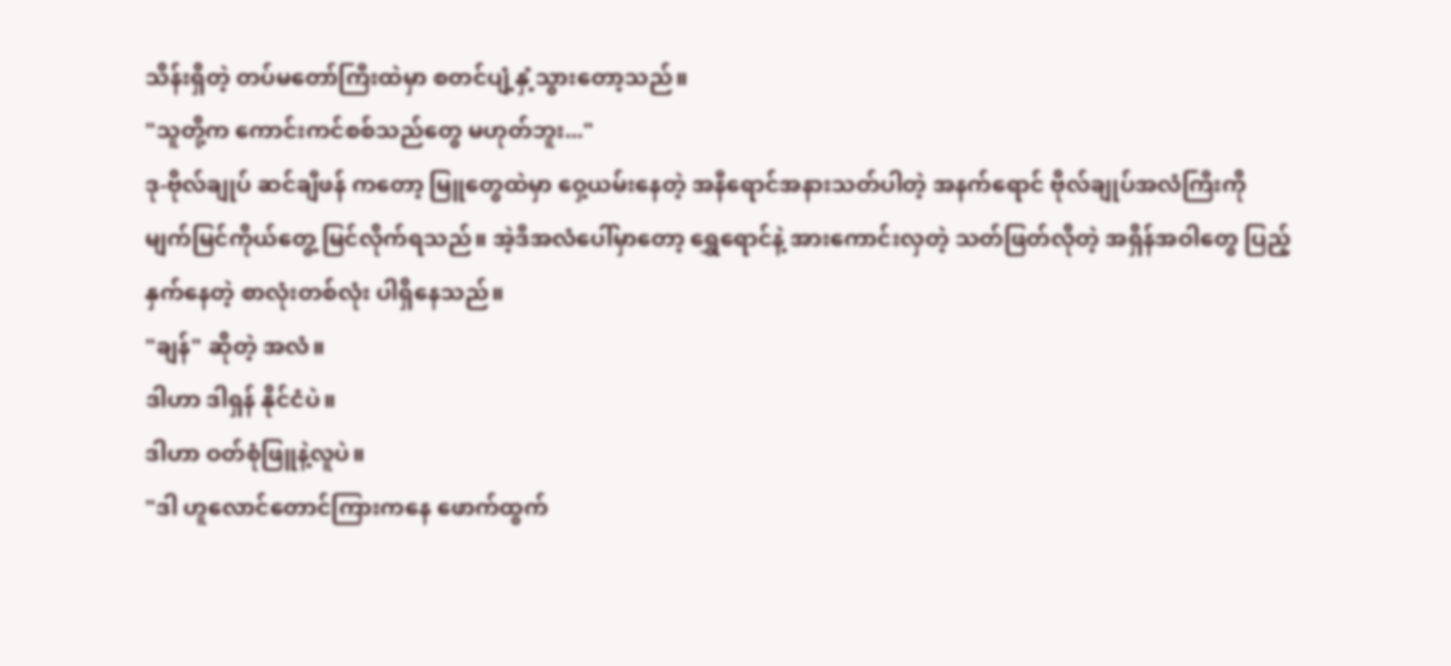သိန်းရှိတဲ့ တပ်မတော်ကြီးထဲမှာ စတင်ပျံ့နှံ့သွားတော့သည်။
"သူတို့က ကောင်းကင်စစ်သည်တွေ မဟုတ်ဘူး..."
ဒု-ဗိုလ်ချုပ် ဆင်ချီဖန် ကတော့ မြူတွေထဲမှာ ဝှေ့ယမ်းနေတဲ့ အနီရောင်အနားသတ်ပါတဲ့ အနက်ရောင် ဗိုလ်ချုပ်အလံကြီးကို မျက်မြင်ကိုယ်တွေ့ မြင်လိုက်ရသည်။ အဲ့ဒီအလံပေါ်မှာတော့ ရွှေရောင်နဲ့ အားကောင်းလှတဲ့ သတ်ဖြတ်လိုတဲ့ အရှိန်အဝါတွေ ပြည့်နှက်နေတဲ့ စာလုံးတစ်လုံး ပါရှိနေသည်။
"ချန်" ဆိုတဲ့ အလံ။
ဒါဟာ ဒါရှန် နိုင်ငံပဲ။
ဒါဟာ ဝတ်စုံဖြူနဲ့လူပဲ။
"ဒါ ဟူလောင်တောင်ကြားကနေ ဖောက်ထွက်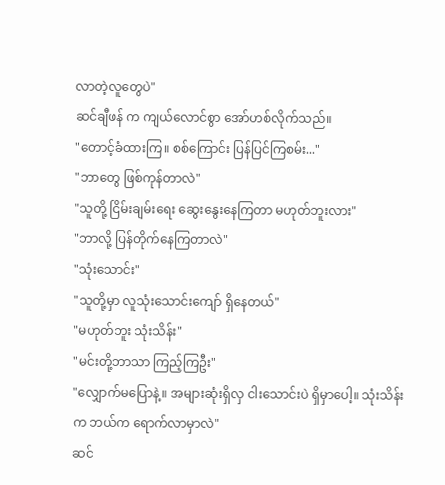လာတဲ့လူတွေပဲ"
ဆင်ချီဖန် က ကျယ်လောင်စွာ အော်ဟစ်လိုက်သည်။
"တောင့်ခံထားကြ။ စစ်ကြောင်း ပြန်ပြင်ကြစမ်း..."
"ဘာတွေ ဖြစ်ကုန်တာလဲ"
"သူတို့ ငြိမ်းချမ်းရေး ဆွေးနွေးနေကြတာ မဟုတ်ဘူးလား"
"ဘာလို့ ပြန်တိုက်နေကြတာလဲ"
"သုံးသောင်း"
"သူတို့မှာ လူသုံးသောင်းကျော် ရှိနေတယ်"
"မဟုတ်ဘူး သုံးသိန်း"
"မင်းတို့ဘာသာ ကြည့်ကြဦး"
"လျှောက်မပြောနဲ့။ အများဆုံးရှိလှ ငါးသောင်းပဲ ရှိမှာပေါ့။ သုံးသိန်းက ဘယ်က ရောက်လာမှာလဲ"
ဆင်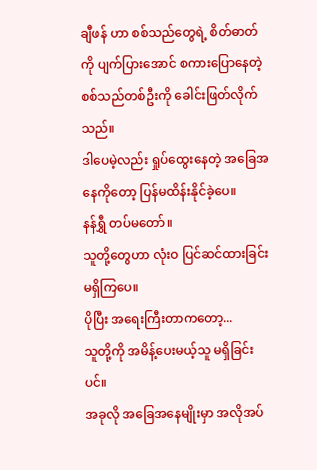ချီဖန် ဟာ စစ်သည်တွေရဲ့ စိတ်ဓာတ်ကို ပျက်ပြားအောင် စကားပြောနေတဲ့ စစ်သည်တစ်ဦးကို ခေါင်းဖြတ်လိုက်သည်။
ဒါပေမဲ့လည်း ရှုပ်ထွေးနေတဲ့ အခြေအနေကိုတော့ ပြန်မထိန်းနိုင်ခဲ့ပေ။
နန်ရွှီ တပ်မတော်။
သူတို့တွေဟာ လုံးဝ ပြင်ဆင်ထားခြင်း မရှိကြပေ။
ပိုပြီး အရေးကြီးတာကတော့...
သူတို့ကို အမိန့်ပေးမယ့်သူ မရှိခြင်းပင်။
အခုလို အခြေအနေမျိုးမှာ အလိုအပ်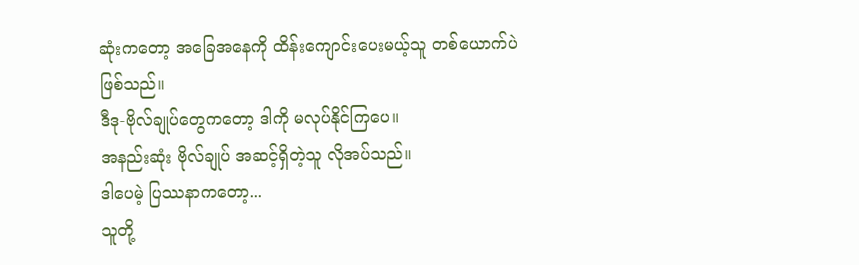ဆုံးကတော့ အခြေအနေကို ထိန်းကျောင်းပေးမယ့်သူ တစ်ယောက်ပဲ ဖြစ်သည်။
ဒီဒု-ဗိုလ်ချုပ်တွေကတော့ ဒါကို မလုပ်နိုင်ကြပေ။
အနည်းဆုံး ဗိုလ်ချုပ် အဆင့်ရှိတဲ့သူ လိုအပ်သည်။
ဒါပေမဲ့ ပြဿနာကတော့...
သူတို့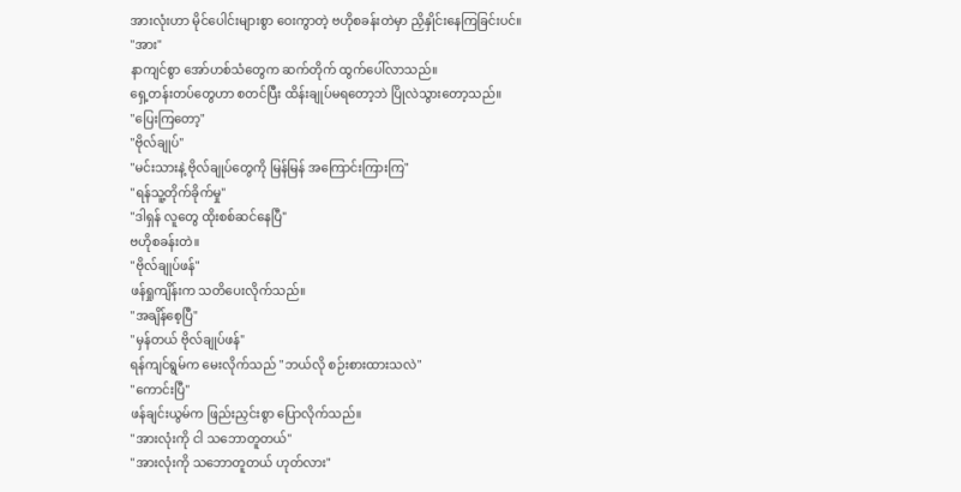အားလုံးဟာ မိုင်ပေါင်းများစွာ ဝေးကွာတဲ့ ဗဟိုစခန်းတဲမှာ ညှိနှိုင်းနေကြခြင်းပင်။
"အား"
နာကျင်စွာ အော်ဟစ်သံတွေက ဆက်တိုက် ထွက်ပေါ်လာသည်။
ရှေ့တန်းတပ်တွေဟာ စတင်ပြီး ထိန်းချုပ်မရတော့ဘဲ ပြိုလဲသွားတော့သည်။
"ပြေးကြတော့"
"ဗိုလ်ချုပ်"
"မင်းသားနဲ့ ဗိုလ်ချုပ်တွေကို မြန်မြန် အကြောင်းကြားကြ"
"ရန်သူ့တိုက်ခိုက်မှု"
"ဒါရှန် လူတွေ ထိုးစစ်ဆင်နေပြီ"
ဗဟိုစခန်းတဲ။
"ဗိုလ်ချုပ်ဖန်"
ဖန်ရှုကျိန်းက သတိပေးလိုက်သည်။
"အချိန်စေ့ပြီ"
"မှန်တယ် ဗိုလ်ချုပ်ဖန်"
ရန်ကျင်ရွမ်က မေးလိုက်သည် "ဘယ်လို စဉ်းစားထားသလဲ"
"ကောင်းပြီ"
ဖန်ချင်းယွမ်က ဖြည်းညှင်းစွာ ပြောလိုက်သည်။
"အားလုံးကို ငါ သဘောတူတယ်"
"အားလုံးကို သဘောတူတယ် ဟုတ်လား"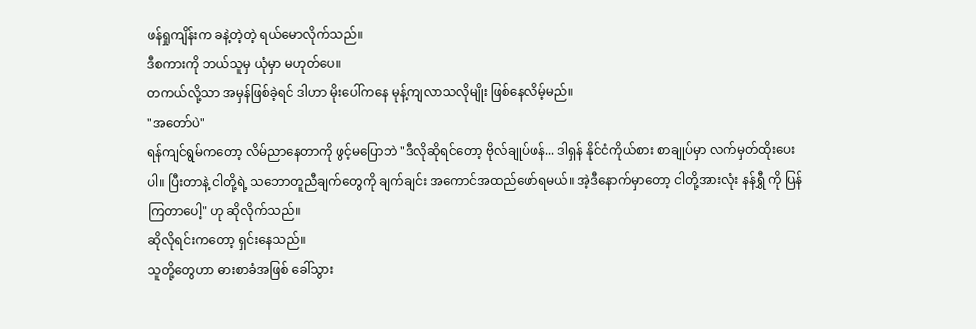ဖန်ရှုကျိန်းက ခနဲ့တဲ့တဲ့ ရယ်မောလိုက်သည်။
ဒီစကားကို ဘယ်သူမှ ယုံမှာ မဟုတ်ပေ။
တကယ်လို့သာ အမှန်ဖြစ်ခဲ့ရင် ဒါဟာ မိုးပေါ်ကနေ မုန့်ကျလာသလိုမျိုး ဖြစ်နေလိမ့်မည်။
"အတော်ပဲ"
ရန်ကျင်ရွမ်ကတော့ လိမ်ညာနေတာကို ဖွင့်မပြောဘဲ "ဒီလိုဆိုရင်တော့ ဗိုလ်ချုပ်ဖန်... ဒါရှန် နိုင်ငံကိုယ်စား စာချုပ်မှာ လက်မှတ်ထိုးပေးပါ။ ပြီးတာနဲ့ ငါတို့ရဲ့ သဘောတူညီချက်တွေကို ချက်ချင်း အကောင်အထည်ဖော်ရမယ်။ အဲ့ဒီနောက်မှာတော့ ငါတို့အားလုံး နန်ရွှီ ကို ပြန်ကြတာပေါ့" ဟု ဆိုလိုက်သည်။
ဆိုလိုရင်းကတော့ ရှင်းနေသည်။
သူတို့တွေဟာ ဓားစာခံအဖြစ် ခေါ်သွား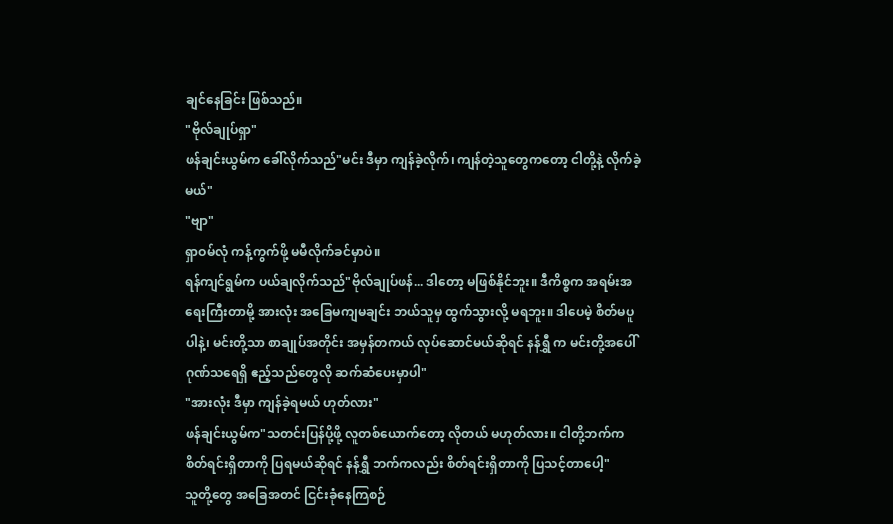ချင်နေခြင်း ဖြစ်သည်။
"ဗိုလ်ချုပ်ရှာ"
ဖန်ချင်းယွမ်က ခေါ်လိုက်သည်"မင်း ဒီမှာ ကျန်ခဲ့လိုက်၊ ကျန်တဲ့သူတွေကတော့ ငါတို့နဲ့ လိုက်ခဲ့မယ်"
"ဗျာ"
ရှာဝမ်လုံ ကန့်ကွက်ဖို့ မမီလိုက်ခင်မှာပဲ။
ရန်ကျင်ရွမ်က ပယ်ချလိုက်သည်"ဗိုလ်ချုပ်ဖန်... ဒါတော့ မဖြစ်နိုင်ဘူး။ ဒီကိစ္စက အရမ်းအရေးကြီးတာမို့ အားလုံး အခြေမကျမချင်း ဘယ်သူမှ ထွက်သွားလို့ မရဘူး။ ဒါပေမဲ့ စိတ်မပူပါနဲ့၊ မင်းတို့သာ စာချုပ်အတိုင်း အမှန်တကယ် လုပ်ဆောင်မယ်ဆိုရင် နန်ရွှီ က မင်းတို့အပေါ် ဂုဏ်သရေရှိ ဧည့်သည်တွေလို ဆက်ဆံပေးမှာပါ"
"အားလုံး ဒီမှာ ကျန်ခဲ့ရမယ် ဟုတ်လား"
ဖန်ချင်းယွမ်က"သတင်းပြန်ပို့ဖို့ လူတစ်ယောက်တော့ လိုတယ် မဟုတ်လား။ ငါတို့ဘက်က စိတ်ရင်းရှိတာကို ပြရမယ်ဆိုရင် နန်ရွှီ ဘက်ကလည်း စိတ်ရင်းရှိတာကို ပြသင့်တာပေါ့"
သူတို့တွေ အခြေအတင် ငြင်းခုံနေကြစဉ်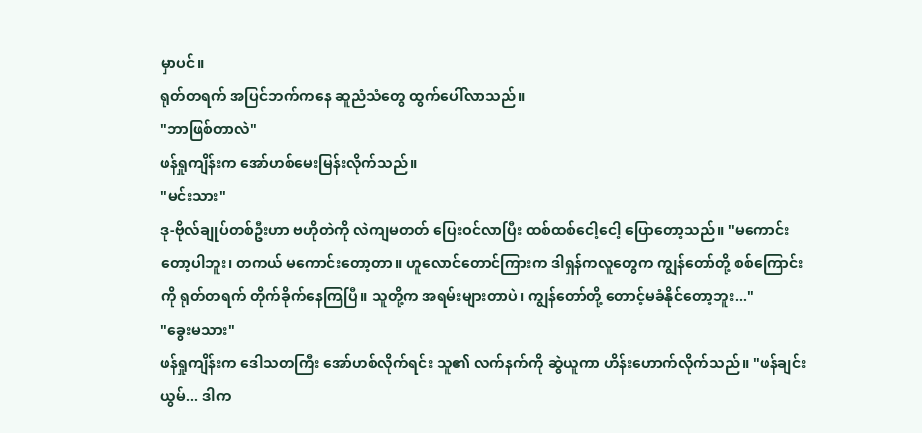မှာပင်။
ရုတ်တရက် အပြင်ဘက်ကနေ ဆူညံသံတွေ ထွက်ပေါ်လာသည်။
"ဘာဖြစ်တာလဲ"
ဖန်ရှုကျိန်းက အော်ဟစ်မေးမြန်းလိုက်သည်။
"မင်းသား"
ဒု-ဗိုလ်ချုပ်တစ်ဦးဟာ ဗဟိုတဲကို လဲကျမတတ် ပြေးဝင်လာပြီး ထစ်ထစ်ငေါ့ငေါ့ ပြောတော့သည်။ "မကောင်းတော့ပါဘူး၊ တကယ် မကောင်းတော့တာ။ ဟူလောင်တောင်ကြားက ဒါရှန်ကလူတွေက ကျွန်တော်တို့ စစ်ကြောင်းကို ရုတ်တရက် တိုက်ခိုက်နေကြပြီ။ သူတို့က အရမ်းများတာပဲ၊ ကျွန်တော်တို့ တောင့်မခံနိုင်တော့ဘူး..."
"ခွေးမသား"
ဖန်ရှုကျိန်းက ဒေါသတကြီး အော်ဟစ်လိုက်ရင်း သူ၏ လက်နက်ကို ဆွဲယူကာ ဟိန်းဟောက်လိုက်သည်။ "ဖန်ချင်းယွမ်... ဒါက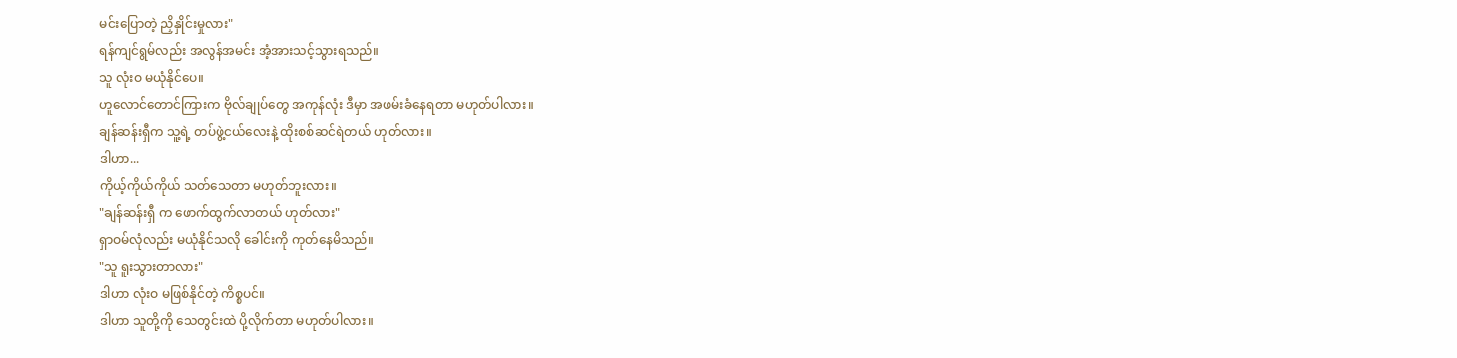မင်းပြောတဲ့ ညှိနှိုင်းမှုလား"
ရန်ကျင်ရွမ်လည်း အလွန်အမင်း အံ့အားသင့်သွားရသည်။
သူ လုံးဝ မယုံနိုင်ပေ။
ဟူလောင်တောင်ကြားက ဗိုလ်ချုပ်တွေ အကုန်လုံး ဒီမှာ အဖမ်းခံနေရတာ မဟုတ်ပါလား။
ချန်ဆန်းရှီက သူ့ရဲ့ တပ်ဖွဲ့ငယ်လေးနဲ့ ထိုးစစ်ဆင်ရဲတယ် ဟုတ်လား။
ဒါဟာ...
ကိုယ့်ကိုယ်ကိုယ် သတ်သေတာ မဟုတ်ဘူးလား။
"ချန်ဆန်းရှီ က ဖောက်ထွက်လာတယ် ဟုတ်လား"
ရှာဝမ်လုံလည်း မယုံနိုင်သလို ခေါင်းကို ကုတ်နေမိသည်။
"သူ ရူးသွားတာလား"
ဒါဟာ လုံးဝ မဖြစ်နိုင်တဲ့ ကိစ္စပင်။
ဒါဟာ သူတို့ကို သေတွင်းထဲ ပို့လိုက်တာ မဟုတ်ပါလား။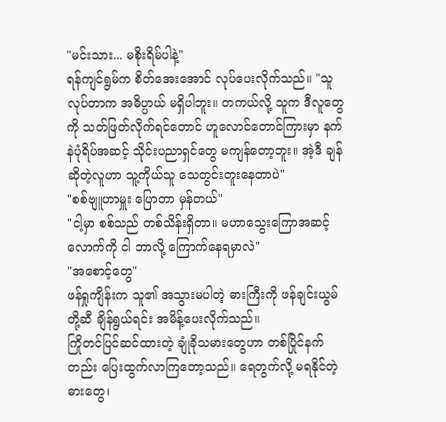"မင်းသား... မစိုးရိမ်ပါနဲ့"
ရန်ကျင်ရွမ်က စိတ်အေးအောင် လုပ်ပေးလိုက်သည်။ "သူလုပ်တာက အဓိပ္ပာယ် မရှိပါဘူး။ တကယ်လို့ သူက ဒီလူတွေကို သတ်ဖြတ်လိုက်ရင်တောင် ဟူလောင်တောင်ကြားမှာ နက်နဲပုံရိပ်အဆင့် သိုင်းပညာရှင်တွေ မကျန်တော့ဘူး။ အဲ့ဒီ ချန် ဆိုတဲ့လူဟာ သူ့ကိုယ်သူ သေတွင်းတူးနေတာပဲ"
"စစ်ဗျူဟာမှူး ပြောတာ မှန်တယ်"
"ငါ့မှာ စစ်သည် တစ်သိန်းရှိတာ။ မဟာသွေးကြောအဆင့် လောက်ကို ငါ ဘာလို့ ကြောက်နေရမှာလဲ"
"အစောင့်တွေ"
ဖန်ရှုကျိန်းက သူ၏ အသွားမပါတဲ့ ဓားကြီးကို ဖန်ချင်းယွမ်တို့ဆီ ချိန်ရွယ်ရင်း အမိန့်ပေးလိုက်သည်။
ကြိုတင်ပြင်ဆင်ထားတဲ့ ချုံခိုသမားတွေဟာ တစ်ပြိုင်နက်တည်း ပြေးထွက်လာကြတော့သည်။ ရေတွက်လို့ မရနိုင်တဲ့ ဓားတွေ၊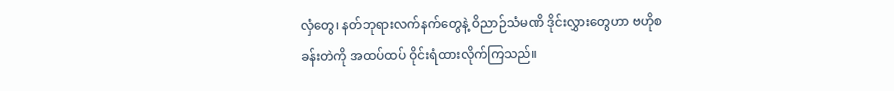လှံတွေ၊ နတ်ဘုရားလက်နက်တွေနဲ့ ဝိညာဉ်သံမဏိ ဒိုင်းလွှားတွေဟာ ဗဟိုစခန်းတဲကို အထပ်ထပ် ဝိုင်းရံထားလိုက်ကြသည်။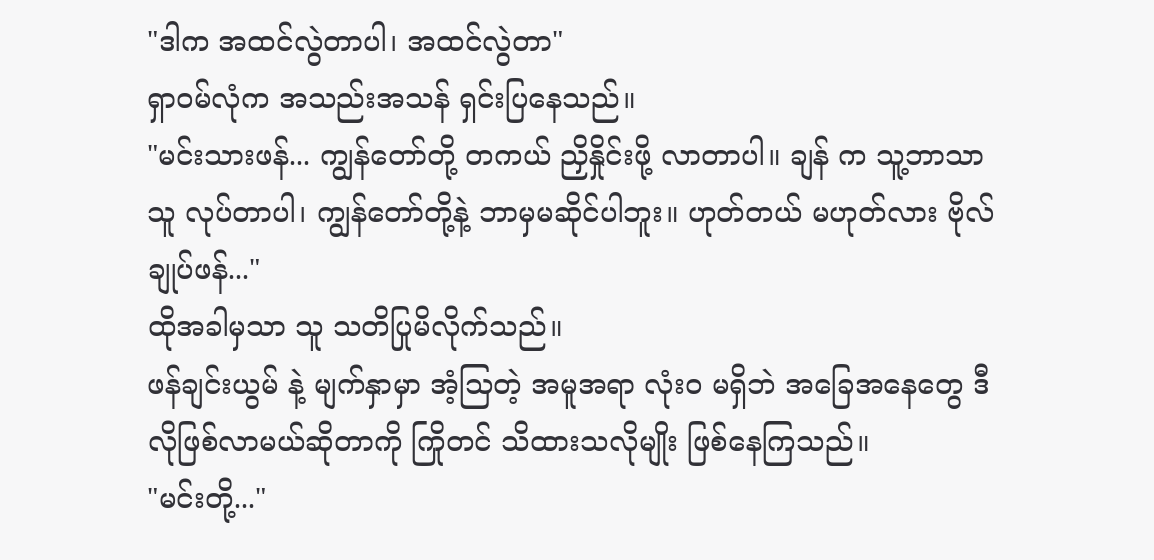"ဒါက အထင်လွဲတာပါ၊ အထင်လွဲတာ"
ရှာဝမ်လုံက အသည်းအသန် ရှင်းပြနေသည်။
"မင်းသားဖန်... ကျွန်တော်တို့ တကယ် ညှိနှိုင်းဖို့ လာတာပါ။ ချန် က သူ့ဘာသာသူ လုပ်တာပါ၊ ကျွန်တော်တို့နဲ့ ဘာမှမဆိုင်ပါဘူး။ ဟုတ်တယ် မဟုတ်လား ဗိုလ်ချုပ်ဖန်..."
ထိုအခါမှသာ သူ သတိပြုမိလိုက်သည်။
ဖန်ချင်းယွမ် နဲ့ မျက်နှာမှာ အံ့သြတဲ့ အမူအရာ လုံးဝ မရှိဘဲ အခြေအနေတွေ ဒီလိုဖြစ်လာမယ်ဆိုတာကို ကြိုတင် သိထားသလိုမျိုး ဖြစ်နေကြသည်။
"မင်းတို့..."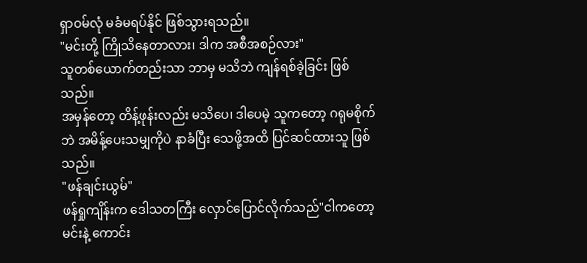ရှာဝမ်လုံ မခံမရပ်နိုင် ဖြစ်သွားရသည်။
"မင်းတို့ ကြိုသိနေတာလား၊ ဒါက အစီအစဉ်လား"
သူတစ်ယောက်တည်းသာ ဘာမှ မသိဘဲ ကျန်ရစ်ခဲ့ခြင်း ဖြစ်သည်။
အမှန်တော့ တိန့်ဖုန်းလည်း မသိပေ၊ ဒါပေမဲ့ သူကတော့ ဂရုမစိုက်ဘဲ အမိန့်ပေးသမျှကိုပဲ နာခံပြီး သေဖို့အထိ ပြင်ဆင်ထားသူ ဖြစ်သည်။
"ဖန်ချင်းယွမ်"
ဖန်ရှုကျိန်းက ဒေါသတကြီး လှောင်ပြောင်လိုက်သည်"ငါကတော့ မင်းနဲ့ ကောင်း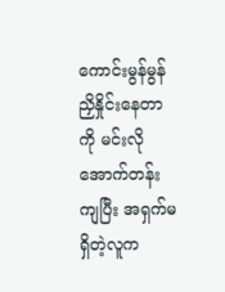ကောင်းမွန်မွန် ညှိနှိုင်းနေတာကို မင်းလို အောက်တန်းကျပြီး အရှက်မရှိတဲ့လူက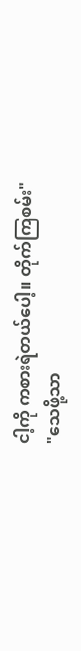ငါ့ကို ကစားရဲတယ်ပေါ့။ တိုက်ကြစမ်း"
"သေဖို့သာ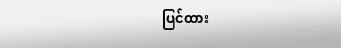ပြင်ထား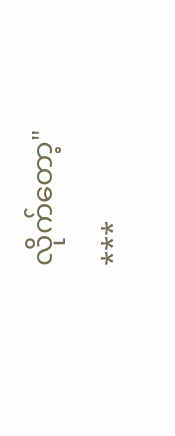လိုက်တော့"
***